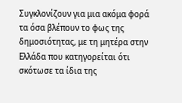Συγκλονίζουν για μια ακόμα φορά τα όσα βλέπουν το φως της δημοσιότητας, με τη μητέρα στην Ελλάδα που κατηγορείται ότι σκότωσε τα ίδια της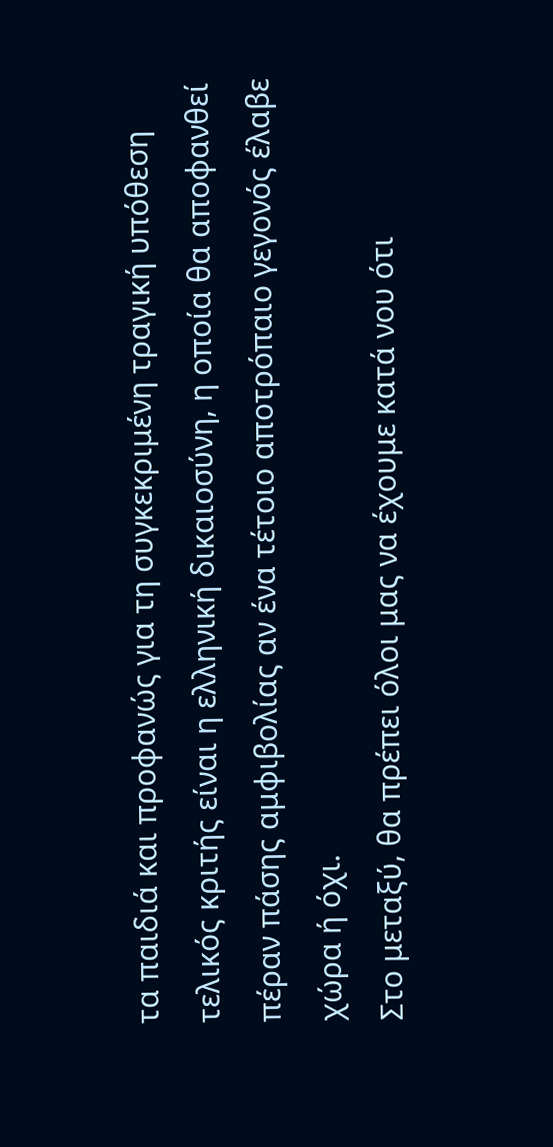τα παιδιά και προφανώς για τη συγκεκριμένη τραγική υπόθεση τελικός κριτής είναι η ελληνική δικαιοσύνη, η οποία θα αποφανθεί πέραν πάσης αμφιβολίας αν ένα τέτοιο αποτρόπαιο γεγονός έλαβε χώρα ή όχι.
Στο μεταξύ, θα πρέπει όλοι μας να έχουμε κατά νου ότι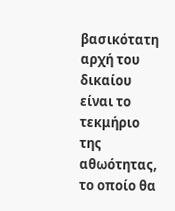βασικότατη αρχή του δικαίου είναι το τεκμήριο της αθωότητας, το οποίο θα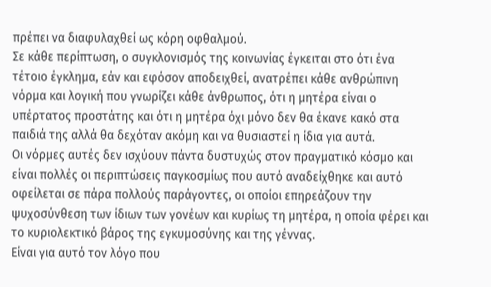πρέπει να διαφυλαχθεί ως κόρη οφθαλμού.
Σε κάθε περίπτωση, ο συγκλονισμός της κοινωνίας έγκειται στο ότι ένα τέτοιο έγκλημα, εάν και εφόσον αποδειχθεί, ανατρέπει κάθε ανθρώπινη νόρμα και λογική που γνωρίζει κάθε άνθρωπος, ότι η μητέρα είναι ο υπέρτατος προστάτης και ότι η μητέρα όχι μόνο δεν θα έκανε κακό στα παιδιά της αλλά θα δεχόταν ακόμη και να θυσιαστεί η ίδια για αυτά.
Οι νόρμες αυτές δεν ισχύουν πάντα δυστυχώς στον πραγματικό κόσμο και είναι πολλές οι περιπτώσεις παγκοσμίως που αυτό αναδείχθηκε και αυτό οφείλεται σε πάρα πολλούς παράγοντες, οι οποίοι επηρεάζουν την ψυχοσύνθεση των ίδιων των γονέων και κυρίως τη μητέρα, η οποία φέρει και το κυριολεκτικό βάρος της εγκυμοσύνης και της γέννας.
Είναι για αυτό τον λόγο που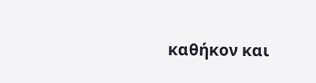καθήκον και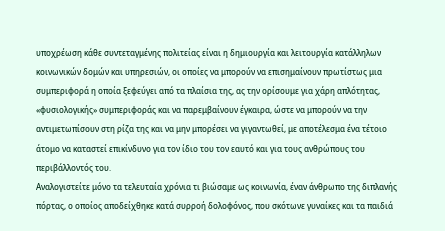υποχρέωση κάθε συντεταγμένης πολιτείας είναι η δημιουργία και λειτουργία κατάλληλων κοινωνικών δομών και υπηρεσιών, οι οποίες να μπορούν να επισημαίνουν πρωτίστως μια συμπεριφορά η οποία ξεφεύγει από τα πλαίσια της, ας την ορίσουμε για χάρη απλότητας, «φυσιολογικής» συμπεριφοράς και να παρεμβαίνουν έγκαιρα, ώστε να μπορούν να την αντιμετωπίσουν στη ρίζα της και να μην μπορέσει να γιγαντωθεί, με αποτέλεσμα ένα τέτοιο άτομο να καταστεί επικίνδυνο για τον ίδιο του τον εαυτό και για τους ανθρώπους του περιβάλλοντός του.
Αναλογιστείτε μόνο τα τελευταία χρόνια τι βιώσαμε ως κοινωνία, έναν άνθρωπο της διπλανής πόρτας, ο οποίος αποδείχθηκε κατά συρροή δολοφόνος, που σκότωνε γυναίκες και τα παιδιά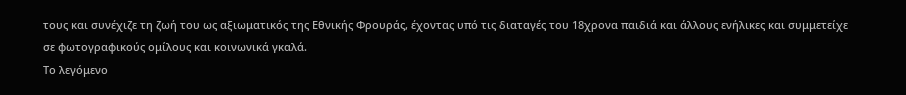τους και συνέχιζε τη ζωή του ως αξιωματικός της Εθνικής Φρουράς, έχοντας υπό τις διαταγές του 18χρονα παιδιά και άλλους ενήλικες και συμμετείχε σε φωτογραφικούς ομίλους και κοινωνικά γκαλά.
Το λεγόμενο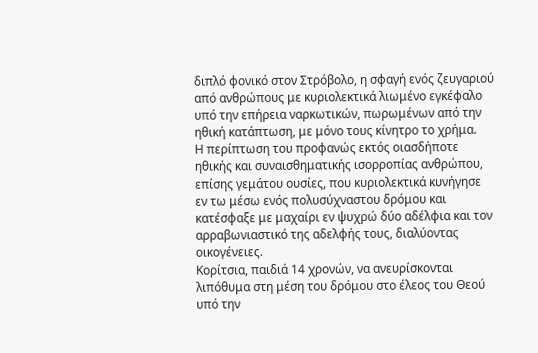διπλό φονικό στον Στρόβολο, η σφαγή ενός ζευγαριού από ανθρώπους με κυριολεκτικά λιωμένο εγκέφαλο υπό την επήρεια ναρκωτικών, πωρωμένων από την ηθική κατάπτωση, με μόνο τους κίνητρο το χρήμα.
Η περίπτωση του προφανώς εκτός οιασδήποτε ηθικής και συναισθηματικής ισορροπίας ανθρώπου, επίσης γεμάτου ουσίες, που κυριολεκτικά κυνήγησε εν τω μέσω ενός πολυσύχναστου δρόμου και κατέσφαξε με μαχαίρι εν ψυχρώ δύο αδέλφια και τον αρραβωνιαστικό της αδελφής τους, διαλύοντας οικογένειες.
Κορίτσια, παιδιά 14 χρονών, να ανευρίσκονται λιπόθυμα στη μέση του δρόμου στο έλεος του Θεού υπό την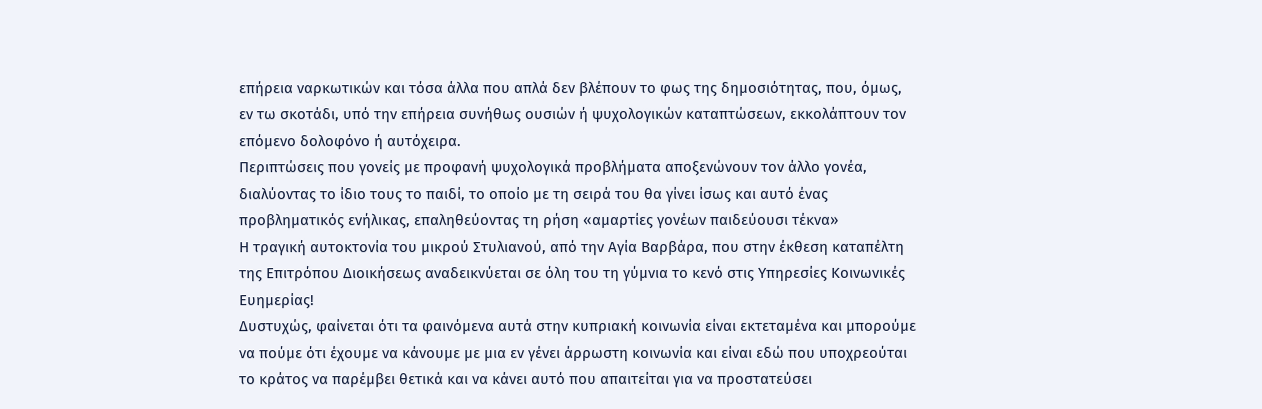επήρεια ναρκωτικών και τόσα άλλα που απλά δεν βλέπουν το φως της δημοσιότητας, που, όμως, εν τω σκοτάδι, υπό την επήρεια συνήθως ουσιών ή ψυχολογικών καταπτώσεων, εκκολάπτουν τον επόμενο δολοφόνο ή αυτόχειρα.
Περιπτώσεις που γονείς με προφανή ψυχολογικά προβλήματα αποξενώνουν τον άλλο γονέα, διαλύοντας το ίδιο τους το παιδί, το οποίο με τη σειρά του θα γίνει ίσως και αυτό ένας προβληματικός ενήλικας, επαληθεύοντας τη ρήση «αμαρτίες γονέων παιδεύουσι τέκνα»
Η τραγική αυτοκτονία του μικρού Στυλιανού, από την Αγία Βαρβάρα, που στην έκθεση καταπέλτη της Επιτρόπου Διοικήσεως αναδεικνύεται σε όλη του τη γύμνια το κενό στις Υπηρεσίες Κοινωνικές Ευημερίας!
Δυστυχώς, φαίνεται ότι τα φαινόμενα αυτά στην κυπριακή κοινωνία είναι εκτεταμένα και μπορούμε να πούμε ότι έχουμε να κάνουμε με μια εν γένει άρρωστη κοινωνία και είναι εδώ που υποχρεούται το κράτος να παρέμβει θετικά και να κάνει αυτό που απαιτείται για να προστατεύσει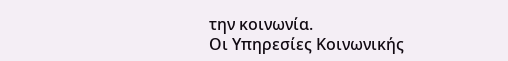την κοινωνία.
Οι Υπηρεσίες Κοινωνικής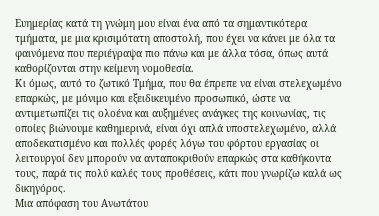Ευημερίας κατά τη γνώμη μου είναι ένα από τα σημαντικότερα τμήματα, με μια κρισιμότατη αποστολή, που έχει να κάνει με όλα τα φαινόμενα που περιέγραψα πιο πάνω και με άλλα τόσα, όπως αυτά καθορίζονται στην κείμενη νομοθεσία.
Κι όμως, αυτό το ζωτικό Τμήμα, που θα έπρεπε να είναι στελεχωμένο επαρκώς, με μόνιμο και εξειδικευμένο προσωπικό, ώστε να αντιμετωπίζει τις ολοένα και αυξημένες ανάγκες της κοινωνίας, τις οποίες βιώνουμε καθημερινά, είναι όχι απλά υποστελεχωμένο, αλλά αποδεκατισμένο και πολλές φορές λόγω του φόρτου εργασίας οι λειτουργοί δεν μπορούν να ανταποκριθούν επαρκώς στα καθήκοντα τους, παρά τις πολύ καλές τους προθέσεις, κάτι που γνωρίζω καλά ως δικηγόρος.
Μια απόφαση του Ανωτάτου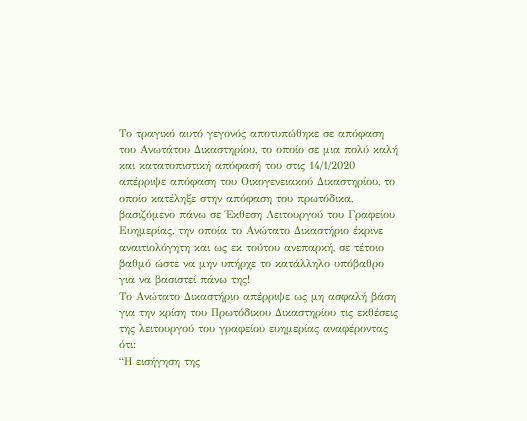Το τραγικό αυτό γεγονός αποτυπώθηκε σε απόφαση του Ανωτάτου Δικαστηρίου, το οποίο σε μια πολύ καλή και κατατοπιστική απόφασή του στις 14/1/2020 απέρριψε απόφαση του Οικογενειακού Δικαστηρίου, το οποίο κατέληξε στην απόφαση του πρωτόδικα, βασιζόμενο πάνω σε Έκθεση Λειτουργού του Γραφείου Ευημερίας, την οποία το Ανώτατο Δικαστήριο έκρινε αναιτιολόγητη και ως εκ τούτου ανεπαρκή, σε τέτοιο βαθμό ώστε να μην υπήρχε το κατάλληλο υπόβαθρο για να βασιστεί πάνω της!
Το Ανώτατο Δικαστήριο απέρριψε ως μη ασφαλή βάση για την κρίση του Πρωτόδικου Δικαστηρίου τις εκθέσεις της λειτουργού του γραφείου ευημερίας αναφέροντας ότι:
“Η εισήγηση της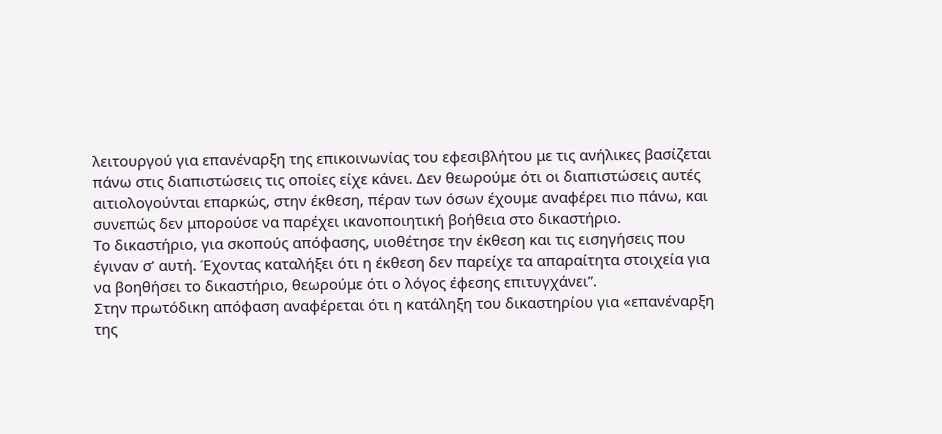λειτουργού για επανέναρξη της επικοινωνίας του εφεσιβλήτου με τις ανήλικες βασίζεται πάνω στις διαπιστώσεις τις οποίες είχε κάνει. Δεν θεωρούμε ότι οι διαπιστώσεις αυτές αιτιολογούνται επαρκώς, στην έκθεση, πέραν των όσων έχουμε αναφέρει πιο πάνω, και συνεπώς δεν μπορούσε να παρέχει ικανοποιητική βοήθεια στο δικαστήριο.
Το δικαστήριο, για σκοπούς απόφασης, υιοθέτησε την έκθεση και τις εισηγήσεις που έγιναν σ’ αυτή. Έχοντας καταλήξει ότι η έκθεση δεν παρείχε τα απαραίτητα στοιχεία για να βοηθήσει το δικαστήριο, θεωρούμε ότι ο λόγος έφεσης επιτυγχάνει”.
Στην πρωτόδικη απόφαση αναφέρεται ότι η κατάληξη του δικαστηρίου για «επανέναρξη της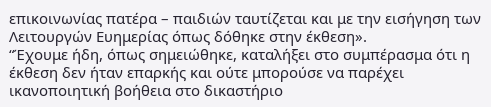επικοινωνίας πατέρα – παιδιών ταυτίζεται και με την εισήγηση των Λειτουργών Ευημερίας όπως δόθηκε στην έκθεση».
“Έχουμε ήδη, όπως σημειώθηκε, καταλήξει στο συμπέρασμα ότι η έκθεση δεν ήταν επαρκής και ούτε μπορούσε να παρέχει ικανοποιητική βοήθεια στο δικαστήριο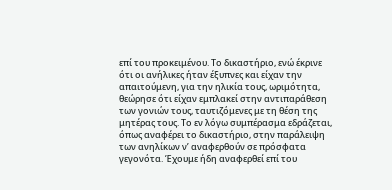επί του προκειμένου. Το δικαστήριο, ενώ έκρινε ότι οι ανήλικες ήταν έξυπνες και είχαν την απαιτούμενη, για την ηλικία τους, ωριμότητα, θεώρησε ότι είχαν εμπλακεί στην αντιπαράθεση των γονιών τους, ταυτιζόμενες με τη θέση της μητέρας τους. Το εν λόγω συμπέρασμα εδράζεται, όπως αναφέρει το δικαστήριο, στην παράλειψη των ανηλίκων ν’ αναφερθούν σε πρόσφατα γεγονότα. Έχουμε ήδη αναφερθεί επί του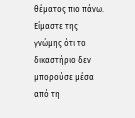θέματος πιο πάνω. Είμαστε της γνώμης ότι το δικαστήριο δεν μπορούσε μέσα από τη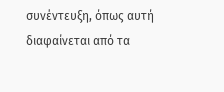συνέντευξη, όπως αυτή διαφαίνεται από τα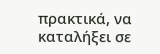πρακτικά, να καταλήξει σε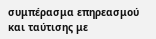συμπέρασμα επηρεασμού και ταύτισης με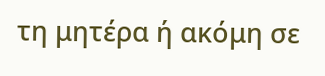τη μητέρα ή ακόμη σε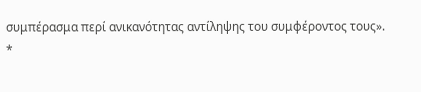συμπέρασμα περί ανικανότητας αντίληψης του συμφέροντος τους».
*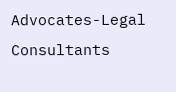Advocates-Legal Consultants